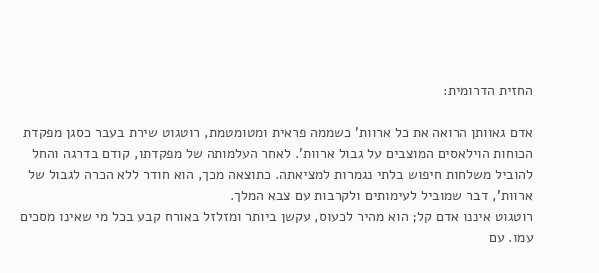החזית הדרומית:

אדם גאוותן הרואה את כל ארוות' כשממה פראית ומטומטמת, רוטגוט שירת בעבר כסגן מפקדת הכוחות הוילאסים המוצבים על גבול ארוות'. לאחר העלמותה של מפקדתו, קודם בדרגה והחל להוביל משלחות חיפוש בלתי נגמרות למציאתה. כתוצאה מכך, הוא חודר ללא הכרה לגבול של ארוות', דבר שמוביל לעימותים ולקרבות עם צבא המלך.
רוטגוט איננו אדם קל; הוא מהיר לכעוס, עקשן ביותר ומזלזל באורח קבע בכל מי שאינו מסכים עמו. עם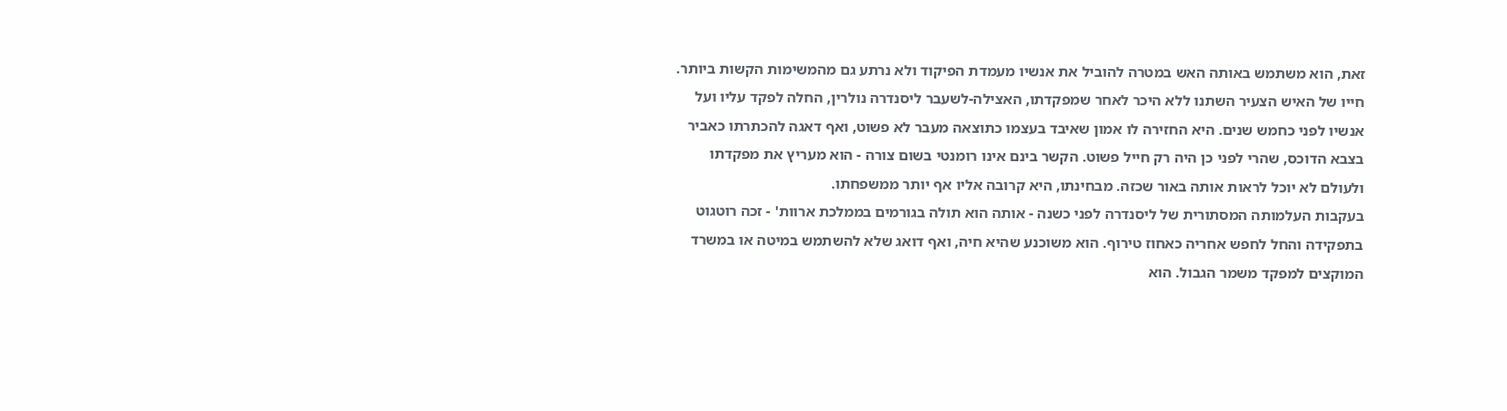זאת, הוא משתמש באותה האש במטרה להוביל את אנשיו מעמדת הפיקוד ולא נרתע גם מהמשימות הקשות ביותר. חייו של האיש הצעיר השתנו ללא היכר לאחר שמפקדתו, האצילה-לשעבר ליסנדרה נולרין, החלה לפקד עליו ועל אנשיו לפני כחמש שנים. היא החזירה לו אמון שאיבד בעצמו כתוצאה מעבר לא פשוט, ואף דאגה להכתרתו כאביר בצבא הדוכס, שהרי לפני כן היה רק חייל פשוט. הקשר בינם אינו רומנטי בשום צורה - הוא מעריץ את מפקדתו ולעולם לא יוכל לראות אותה באור שכזה. מבחינתו, היא קרובה אליו אף יותר ממשפחתו.
בעקבות העלמותה המסתורית של ליסנדרה לפני כשנה - אותה הוא תולה בגורמים בממלכת ארוות' - זכה רוטגוט בתפקידה והחל לחפש אחריה כאחוז טירוף. הוא משוכנע שהיא חיה, ואף דואג שלא להשתמש במיטה או במשרד המוקצים למפקד משמר הגבול. הוא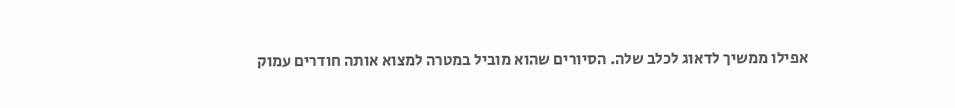אפילו ממשיך לדאוג לכלב שלה. הסיורים שהוא מוביל במטרה למצוא אותה חודרים עמוק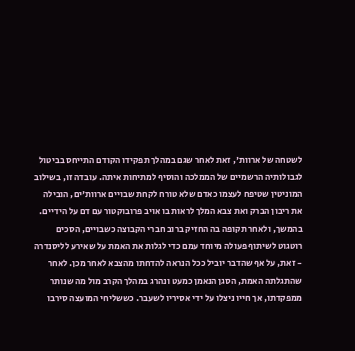לשטחה של ארוות', זאת לאחר שגם במהלך תפקידו הקודם התייחס בביטול לגבולותיה הרשמיים של הממלכה והוסיף למתיחות איתה. עובדה זו, בשילוב המוניטין שטיפח לעצמו כאדם שלא טורח לקחת שבויים ארוות'ים, הובילה את ריבון הברק ואת צבא המלך לראות בו אויב פרובוקטור עם דם על הידיים.
בהמשך, ולאחר תקופה בה החזיק ברוב חברי הקבוצה כשבויים, הסכים רוטגוט לשיתוף פעולה מיוחד עמם כדי לגלות את האמת על שאירע לליסנדרה - זאת, על אף שהדבר יוביל ככל הנראה להדחתו מהצבא לאחר מכן. לאחר שהתגלתה האמת, הסגן הנאמן כמעט ונהרג במהלך הקרב מול מה שנותר ממפקדתו, אך חייו ניצלו על ידי אסיריו לשעבר. כששליחי המועצה סירבו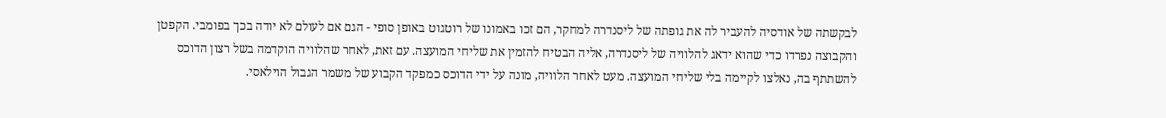לבקשתה של אודסיה להעביר לה את גופתה של ליסנדרה למחקר, הם זכו באמונו של רוטגוט באופן סופי - הגם אם לעולם לא יודה בכך בפומבי. הקפטן והקבוצה נפרדו כדי שהוא ידאג להלוויה של ליסנדרה, אליה הבטיח להזמין את שליחי המועצה. עם זאת, לאחר שהלוויה הוקדמה בשל רצון הדוכס להשתתף בה, נאלצו לקיימה בלי שליחי המועצה. מעט לאחר הלוויה, מונה על ידי הדוכס כמפקד הקבוע של משמר הגבול הוילאסי.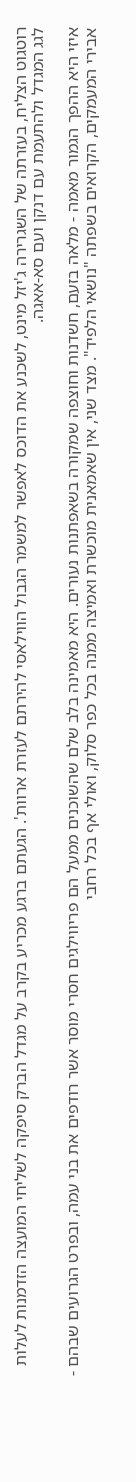רוטגוט הצליח, בעזרתה של השגרירה ג'יזל מינט, לשכנע את הדוכס לאפשר למשמר הגבול הווילאסי להירתם לעזרת ארוות'. הגעתם ברגע מכריע בקרב על מגדל הברק סיפקה לשליחי המועצה הזדמנות לעלות לגג המגדל ולהתעמת עם דנקן ועם סא-אאגה.

איזי היא ההפך הגמור מאמה - מלאה בזעם, חשדנות וחוצפה שמקורה בשאפתנות נעורים. היא מאמינה בלב שלם שהשוכנים ממעל הם פריווילגים חסרי מוסר אשר רודפים את בני עמה, ובפרט הגרועים שבהם - אבירי המעמקים, הקרואים בשפתה "נושאי הלפיד". מצד שני, אין שאמאנית מוכשרת ואמיצה ממנה בכל כפר סלוק, ואולי אף בכל רחבי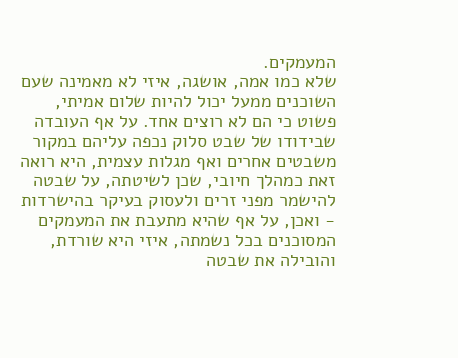המעמקים.
שלא כמו אמה, אושגה, איזי לא מאמינה שעם השוכנים ממעל יכול להיות שלום אמיתי, פשוט כי הם לא רוצים אחד. על אף העובדה שבידודו של שבט סלוק נכפה עליהם במקור משבטים אחרים ואף מגלות עצמית, היא רואה זאת כמהלך חיובי, שכן לשיטתה, על שבטה להישמר מפני זרים ולעסוק בעיקר בהישרדות - ואכן, על אף שהיא מתעבת את המעמקים המסוכנים בכל נשמתה, איזי היא שורדת, והובילה את שבטה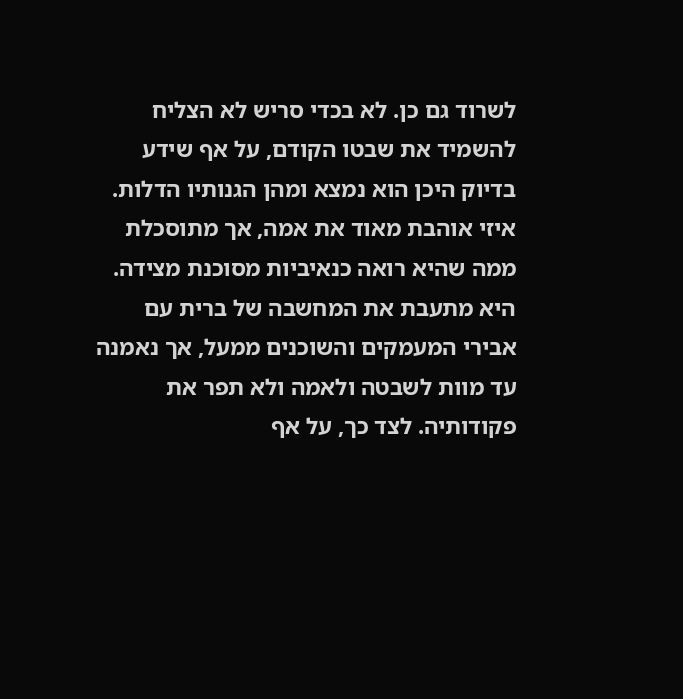לשרוד גם כן. לא בכדי סריש לא הצליח להשמיד את שבטו הקודם, על אף שידע בדיוק היכן הוא נמצא ומהן הגנותיו הדלות.
איזי אוהבת מאוד את אמה, אך מתוסכלת ממה שהיא רואה כנאיביות מסוכנת מצידה. היא מתעבת את המחשבה של ברית עם אבירי המעמקים והשוכנים ממעל, אך נאמנה עד מוות לשבטה ולאמה ולא תפר את פקודותיה. לצד כך, על אף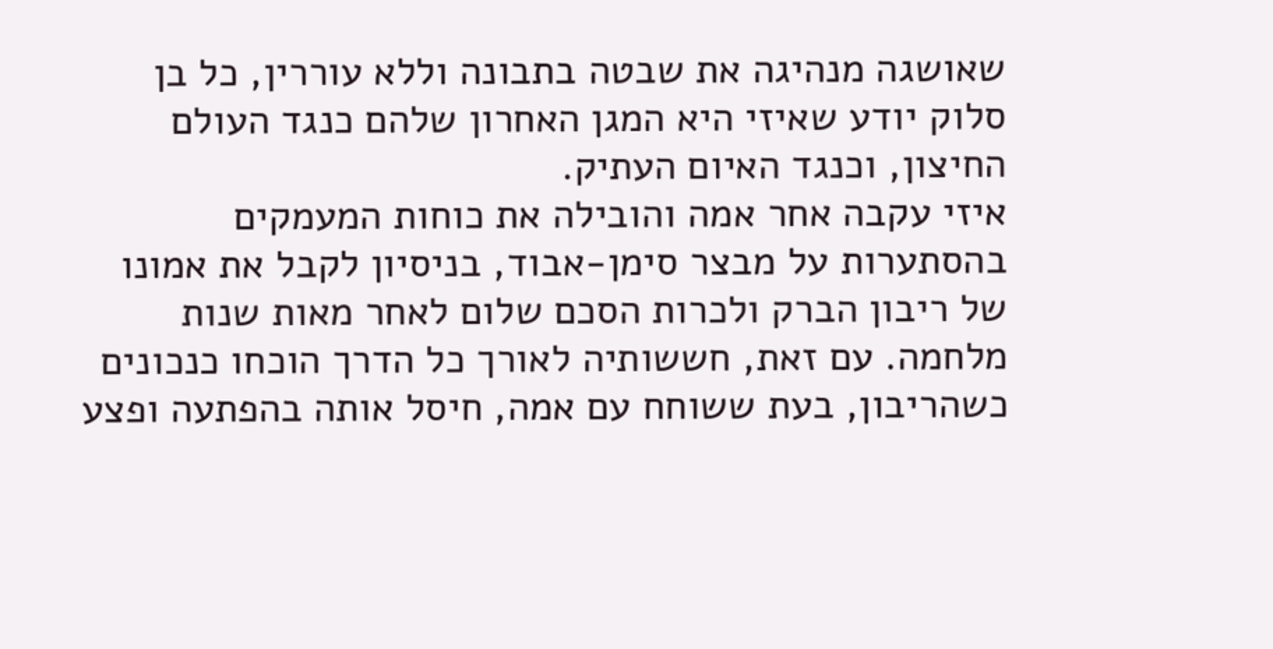שאושגה מנהיגה את שבטה בתבונה וללא עוררין, כל בן סלוק יודע שאיזי היא המגן האחרון שלהם כנגד העולם החיצון, וכנגד האיום העתיק.
איזי עקבה אחר אמה והובילה את כוחות המעמקים בהסתערות על מבצר סימן-אבוד, בניסיון לקבל את אמונו של ריבון הברק ולכרות הסכם שלום לאחר מאות שנות מלחמה. עם זאת, חששותיה לאורך כל הדרך הוכחו כנכונים כשהריבון, בעת ששוחח עם אמה, חיסל אותה בהפתעה ופצע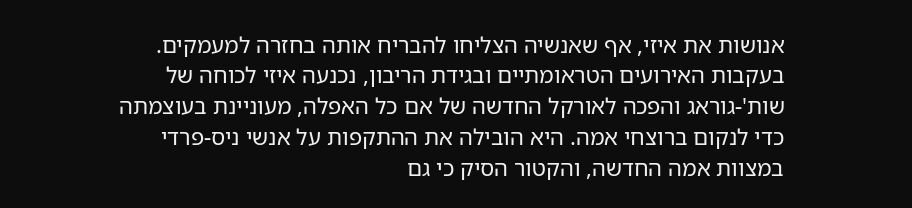אנושות את איזי, אף שאנשיה הצליחו להבריח אותה בחזרה למעמקים.
בעקבות האירועים הטראומתיים ובגידת הריבון, נכנעה איזי לכוחה של שות'-גוראג והפכה לאורקל החדשה של אם כל האפלה, מעוניינת בעוצמתה כדי לנקום ברוצחי אמה. היא הובילה את ההתקפות על אנשי ניס-פרדי במצוות אמה החדשה, והקטור הסיק כי גם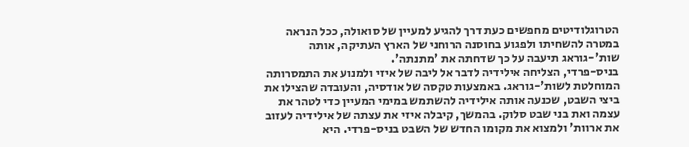הטרוגלודיטים מחפשים כעת דרך להגיע למעיין של סואולה, ככל הנראה במטרה להשחיתו ולפגוע בחוסנה הרוחני של הארץ העתיקה, אותה שות'-גוראג תיעבה על כך שדחתה את 'מתנתה'.
בניס-פרדי, הצליחה אילידיה לדבר אל ליבה של איזי ולמנוע את התמסרותה המוחלטת לשות'-גוראג. באמצעות טקסה של אודסיה, והעובדה שהצילו את ביצי השבט, שכנעה אותה אילידיה להשתמש במימי המעיין כדי לטהר את עצמה ואת בני שבט סלוק. בהמשך, קיבלה איזי את עצתה של אילידיה לעזוב את ארוות' ולמצוא את מקומו החדש של השבט בניס-פרדי. היא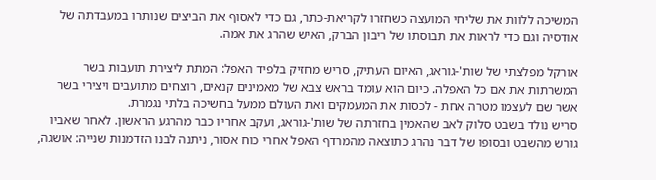המשיכה ללוות את שליחי המועצה כשחזרו לקריאת-כתר, גם כדי לאסוף את הביצים שנותרו במעבדתה של אודסיה וגם כדי לראות את תבוסתו של ריבון הברק, האיש שהרג את אמה.

אורקל מפלצתי של שות'-גוראג, האיום העתיק, סריש מחזיק בלפיד האפל: המתת ליצירת תועבות בשר המשרתות את אם כל האפלה. כיום הוא עומד בראש צבא של מאמינים קנאים, רוצחים מתועבים ויצירי בשר אשר שם לעצמו מטרה אחת - לכסות את המעמקים ואת העולם ממעל בחשיכה בלתי נגמרת.
סריש נולד בשבט סלוק לאב שהאמין בחזרתה של שות'-גוראג, ועקב אחריו כבר מהרגע הראשון. לאחר שאביו גורש מהשבט ובסופו של דבר נהרג כתוצאה מהמרדף האפל אחרי כוח אסור, ניתנה לבנו הזדמנות שנייה: אושגה,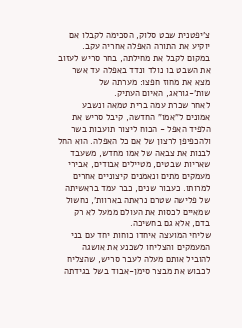צ'יפטנית שבט סלוק, הסכימה לקבלו אם יוקיע את התורה האפלה אחריה עקב. במקום לקבל את מחילתה, בחר סריש לעזוב את השבט בו נולד ונדד באפלה עד אשר מצא את מחוז חפצו: מערתה של שות'-גוראג, האיום העתיק.
לאחר שכרת עמה ברית טמאה ונשבע אמונים ל"אמו" החדשה, קיבל סריש את הלפיד האפל - הכוח ליצור תועבות בשר ולהכפיפן לרצון של אם כל האפלה. הוא החל לבנות את צבאה של אמו מחדש, משעבד שאריות שבטים, מטיילים אבודים, אבירי מעמקים מתים ונאמנים קיצוניים אחרים למרותו. כעבור שנים, כבר עמד בראשיתה של פלישה שטרם נראתה בארוות', נחשול שמאיים לכסות את העולם ממעל לא רק בדם, אלא גם בחשיכה.
שליחי המועצה איחדו כוחות יחד עם בני המעמקים והצליחו לשכנע את אושגה להוביל אותם מעלה לעבר סריש, שהצליח לכבוש את מבצר סימן-אבוד בשל בגידתה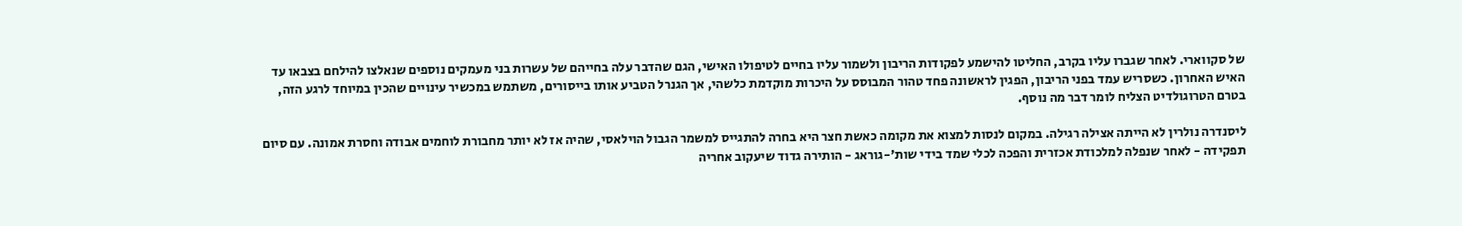של סקווארי. לאחר שגברו עליו בקרב, החליטו להישמע לפקודות הריבון ולשמור עליו בחיים לטיפולו האישי, הגם שהדבר עלה בחייהם של עשרות בני מעמקים נוספים שנאלצו להילחם בצבאו עד האיש האחרון. כשסריש עמד בפני הריבון, הפגין לראשונה פחד טהור המבוסס על היכרות מוקדמת כלשהי, אך הגנרל הטביע אותו בייסורים, משתמש במכשיר עינויים שהכין במיוחד לרגע הזה, בטרם הטרוגולדיט הצליח לומר דבר מה נוסף.

ליסנדרה נולרין לא הייתה אצילה רגילה. במקום לנסות למצוא את מקומה כאשת חצר היא בחרה להתגייס למשמר הגבול הוילאסי, שהיה אז לא יותר מחבורת לוחמים אבודה וחסרת אמונה. עם סיום תפקידה - לאחר שנפלה למלכודת אכזרית והפכה לכלי שמד בידי שות'-גוראג - הותירה גדוד שיעקוב אחריה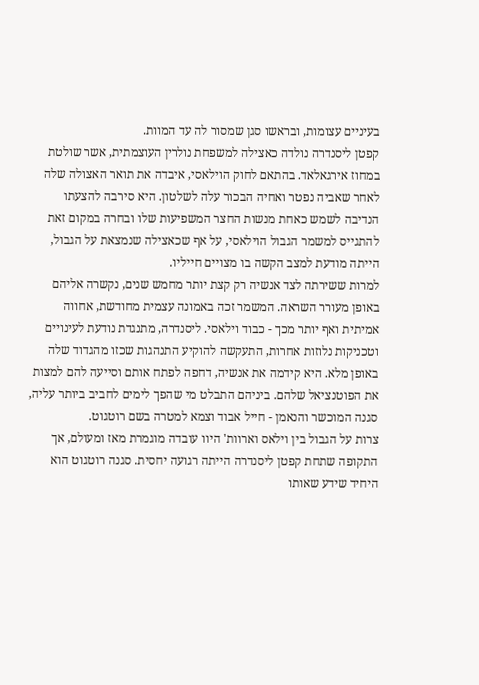בעיניים עצומות, ובראשו סגן שמסור לה עד המוות.
קפטן ליסנדרה נולדה כאצילה למשפחת נולרין העוצמתית, אשר שולטת במחוז אירגאלאד. בהתאם לחוק הוילאסי, איבדה את תואר האצולה שלה לאחר שאביה נפטר ואחיה הבכור עלה לשלטון. היא סירבה להצעתו הנדיבה לשמש כאחת מנשות החצר המשפיעות שלו ובחרה במקום זאת להתגייס למשמר הגבול הוילאסי, על אף שכאצילה שנמצאת על הגבול, הייתה מודעת למצב הקשה בו מצויים חייליו.
למרות ששירתה לצד אנשיה רק קצת יותר מחמש שנים, נקשרה אליהם באופן מעורר השראה. המשמר זכה באמונה עצמית מחודשת, אחווה אמיתית ואף יותר מכך - כבוד וילאסי. ליסנדרה, מתנגדת נודעת לעינויים וטכניקות נלוזות אחרות, התעקשה להוקיע התנהגות שכזו מהגדוד שלה באופן מלא. היא קידמה את אנשיה, דחפה לפתח אותם וסייעה להם למצות את הפוטנציאל שלהם. ביניהם התבלט מי שהפך לימים לחביב ביותר עליה, סגנה המוכשר והנאמן - חייל אבוד וצמא למטרה בשם רוטגוט.
צרות על הגבול בין וילאס וארוות' היוו עובדה מוגמרת מאז ומעולם, אך התקופה שתחת קפטן ליסנדרה הייתה רגועה יחסית. סגנה רוטגוט הוא היחיד שידע שאותו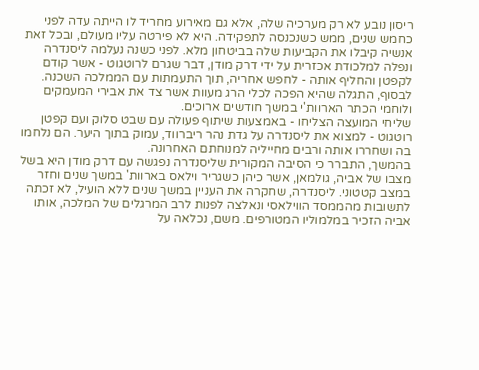ריסון נובע לא רק מערכיה שלה, אלא גם מאירוע מחריד לו הייתה עדה לפני כחמש שנים, ממש כשנכנסה לתפקידה. היא לא פירטה עליו מעולם, ובכל זאת אנשיה קיבלו את הקביעות שלה בביטחון מלא. לפני כשנה נעלמה ליסנדרה ונפלה למלכודת אכזרית על ידי דרק מודן, דבר שגרם לרוטגוט - אשר קודם לקפטן והחליף אותה - לחפש אחריה, תוך התעמתות עם הממלכה השכנה. לבסוף, התגלה שהיא הפכה לכלי הרג מעוות אשר צד את אבירי המעמקים ולוחמי הכתר הארוות'י במשך חודשים ארוכים.
שליחי המועצה הצליחו - באמצעות שיתוף פעולה עם שבט סלוק ועם קפטן רוטגוט - למצוא את ליסנדרה על גדת נהר ריברווד, עמוק בתוך היער. הם נלחמו בה ושחררו אותה ורבים מחייליה למנוחתם האחרונה.
בהמשך, התברר כי הסיבה המקורית שליסנדרה נפגשה עם דרק מודן היא בשל מצבו של אביה, גולמאן, אשר כיהן כשגריר וילאס בארוות' במשך שנים וחזר במצב קטטוני. ליסנדרה, שחקרה את העניין במשך שנים ללא הועיל, לא זכתה לתשובות מהממסד הווילאסי ונאלצה לפנות לרב המרגלים של המלכה, אותו אביה הזכיר במלמוליו המטורפים. משם, נכלאה על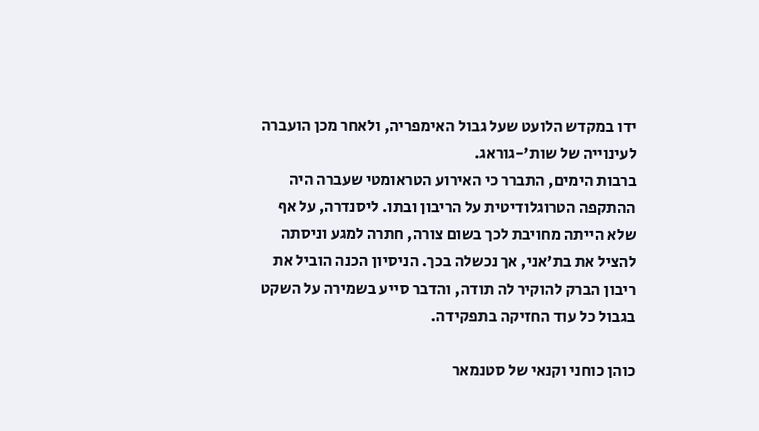ידו במקדש הלועט שעל גבול האימפריה, ולאחר מכן הועברה לעינוייה של שות'-גוראג.
ברבות הימים, התברר כי האירוע הטראומטי שעברה היה ההתקפה הטרוגלודיטית על הריבון ובתו. ליסנדרה, על אף שלא הייתה מחויבת לכך בשום צורה, חתרה למגע וניסתה להציל את בת'אני, אך נכשלה בכך. הניסיון הכנה הוביל את ריבון הברק להוקיר לה תודה, והדבר סייע בשמירה על השקט בגבול כל עוד החזיקה בתפקידה.

כוהן כוחני וקנאי של סטנמאר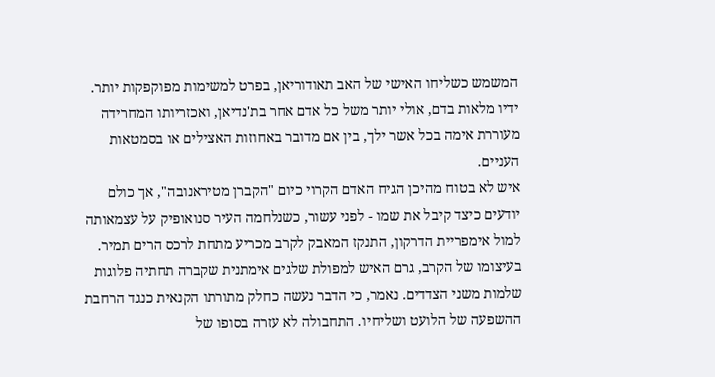המשמש כשליחו האישי של האב תאודוריאן, בפרט למשימות מפוקפקות יותר. ידיו מלאות בדם, אולי יותר משל כל אדם אחר בת'נדיאן, ואכזריותו המחרידה מעוררת אימה בכל אשר ילך, בין אם מדובר באחוזות האצילים או בסמטאות העניים.
איש לא בטוח מהיכן הגיח האדם הקרוי כיום "הקברן מטיראנובה", אך כולם יודעים כיצד קיבל את שמו - לפני עשור, כשנלחמה העיר סנואופיק על עצמאותה למול אימפריית הדרקון, התנקז המאבק לקרב מכריע מתחת לרכס הרים תמיר. בעיצומו של הקרב, גרם האיש למפולת שלגים אימתנית שקברה תחתיה פלוגות שלמות משני הצדדים. נאמר, כי הדבר נעשה כחלק מתורתו הקנאית כנגד הרחבת ההשפעה של הלועט ושליחיו. התחבולה לא עזרה בסופו של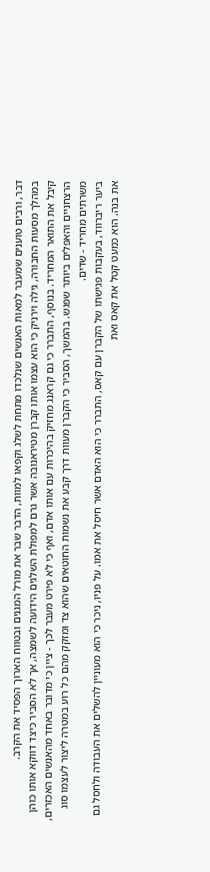דבר, ורבים טוענים שמעבר למאות האנשים שנלכדו מתחת לשלג וקפאו למוות, הדבר שבר את מורל המגנים ובטווח הארוך הפסיד את הקרב.
במהלך מסעות החבורה, גילה וירניק כי הוא עצמו אותו קברן מטיראנובה אשר גרם למפולת השלגים הידועה לשמצה, אך לא הסביר כיצד דווקא אותו כוהן קיבל את התואר המחריד. בנוסף, התברר כי גם קראנג מחזיק בהיכרות עם אותו אדם, ואף כי לא פירט מעבר לכך - ציין כי מדובר באחד מהאנשים האכזרים, הרצחניים והאפלים ביותר שפגש. בהמשך, הסביר כי הקברן מעוות דרך קבע את נשמות החוטאים שהוא צד ומזקק מהם כל רוע במטרה ליצור לעצמו סוג משרתים מחריד - שדים.
ביער ריברווד, בעקבות פגישתו של הקברן עם קאס, התברר כי הוא האדם אשר חיסל את אמו. על פניו, ניכר כי הוא מעוניין להשלים את העבודה ולחסל גם את בנה. הוא כמעט קטל את קאס ואת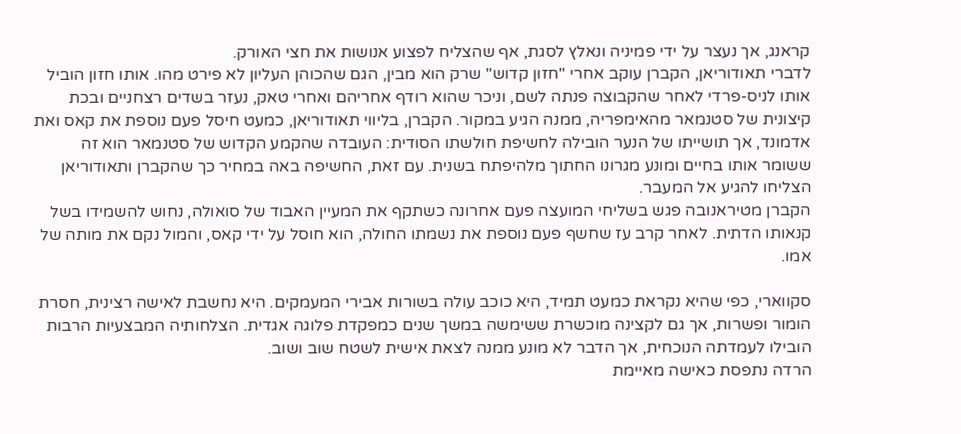קראנג, אך נעצר על ידי פמיניה ונאלץ לסגת, אף שהצליח לפצוע אנושות את חצי האורק.
לדברי תאודוריאן, הקברן עוקב אחרי "חזון קדוש" שרק הוא מבין, הגם שהכוהן העליון לא פירט מהו. אותו חזון הוביל אותו לניס-פרדי לאחר שהקבוצה פנתה לשם, וניכר שהוא רודף אחריהם ואחרי טאק, נעזר בשדים רצחניים ובכת קיצונית של סטנמאר מהאימפריה, ממנה הגיע במקור. הקברן, בליווי תאודוריאן, כמעט חיסל פעם נוספת את קאס ואת אדמונד, אך תושייתו של הנער הובילה לחשיפת חולשתו הסודית: העובדה שהקמע הקדוש של סטנמאר הוא זה ששומר אותו בחיים ומונע מגרונו החתוך מלהיפתח בשנית. עם זאת, החשיפה באה במחיר כך שהקברן ותאודוריאן הצליחו להגיע אל המעבר.
הקברן מטיראנובה פגש בשליחי המועצה פעם אחרונה כשתקף את המעיין האבוד של סואולה, נחוש להשמידו בשל קנאותו הדתית. לאחר קרב עז שחשף פעם נוספת את נשמתו החולה, הוא חוסל על ידי קאס, והמול נקם את מותה של אמו.

סקווארי, כפי שהיא נקראת כמעט תמיד, היא כוכב עולה בשורות אבירי המעמקים. היא נחשבת לאישה רצינית, חסרת הומור ופשרות, אך גם לקצינה מוכשרת ששימשה במשך שנים כמפקדת פלוגה אגדית. הצלחותיה המבצעיות הרבות הובילו לעמדתה הנוכחית, אך הדבר לא מונע ממנה לצאת אישית לשטח שוב ושוב.
הרדה נתפסת כאישה מאיימת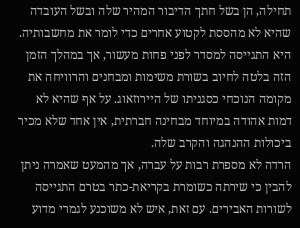תחילה, הן בשל חתך הדיבור המהיר שלה ובשל העובדה שהיא לא מהססת לקטוע אחרים כדי לומר את מחשבותיה. היא התגייסה למסדר לפני פחות מעשור, אך במהלך הזמן הזה בלטה לחיוב בשורת משימות ומבחנים והרוויחה את מקומה הנוכחי כסגניתו של היירוזאוג. על אף שהיא לא דמות אהודה במיוחד מבחינה חברתית, אין אחד שלא מכיר ביכולות ההנהגה והקרב שלה.
הרדה לא מספרת רבות על עברה, אך מהמעט שאמרה ניתן להבין כי שירתה כשומרת בקריאת-כתר בטרם התגייסה לשורות האבירים. עם זאת, איש לא משוכנע לגמרי מדוע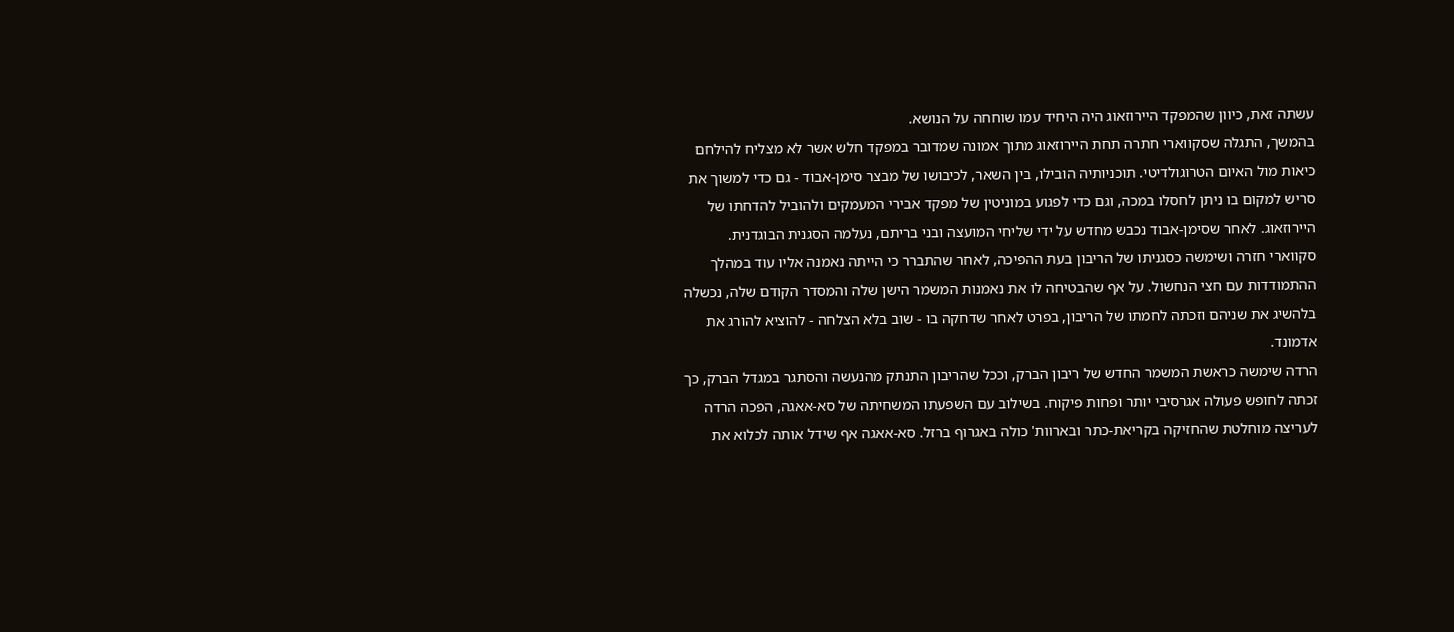עשתה זאת, כיוון שהמפקד היירוזאוג היה היחיד עמו שוחחה על הנושא.
בהמשך, התגלה שסקווארי חתרה תחת היירוזאוג מתוך אמונה שמדובר במפקד חלש אשר לא מצליח להילחם כיאות מול האיום הטרוגולדיטי. תוכניותיה הובילו, בין השאר, לכיבושו של מבצר סימן-אבוד - גם כדי למשוך את סריש למקום בו ניתן לחסלו במכה, וגם כדי לפגוע במוניטין של מפקד אבירי המעמקים ולהוביל להדחתו של היירוזאוג. לאחר שסימן-אבוד נכבש מחדש על ידי שליחי המועצה ובני בריתם, נעלמה הסגנית הבוגדנית.
סקווארי חזרה ושימשה כסגניתו של הריבון בעת ההפיכה, לאחר שהתברר כי הייתה נאמנה אליו עוד במהלך ההתמודדות עם חצי הנחשול. על אף שהבטיחה לו את נאמנות המשמר הישן שלה והמסדר הקודם שלה, נכשלה בלהשיג את שניהם וזכתה לחמתו של הריבון, בפרט לאחר שדחקה בו - שוב בלא הצלחה - להוציא להורג את אדמונד.
הרדה שימשה כראשת המשמר החדש של ריבון הברק, וככל שהריבון התנתק מהנעשה והסתגר במגדל הברק, כך זכתה לחופש פעולה אגרסיבי יותר ופחות פיקוח. בשילוב עם השפעתו המשחיתה של סא-אאגה, הפכה הרדה לעריצה מוחלטת שהחזיקה בקריאת-כתר ובארוות' כולה באגרוף ברזל. סא-אאגה אף שידל אותה לכלוא את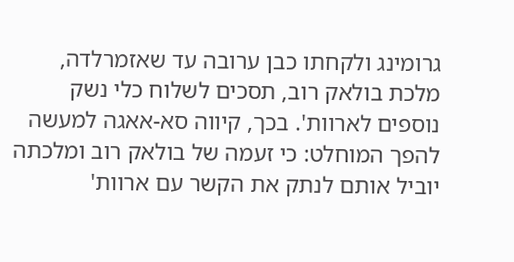גרומינג ולקחתו כבן ערובה עד שאזמרלדה, מלכת בולאק רוב, תסכים לשלוח כלי נשק נוספים לארוות'. בכך, קיווה סא-אאגה למעשה להפך המוחלט: כי זעמה של בולאק רוב ומלכתה יוביל אותם לנתק את הקשר עם ארוות'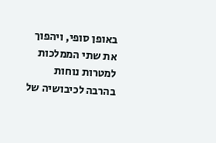באופן סופי, ויהפוך את שתי הממלכות למטרות נוחות בהרבה לכיבושיה של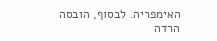האימפריה. לבסוף, הובסה הרדה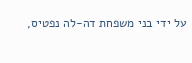על ידי בני משפחת דה-לה נפטיס,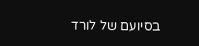בסיועם של לורד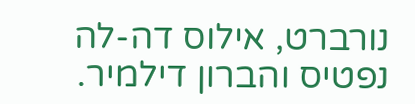נורברט, אילוס דה-לה נפטיס והברון דילמיר.